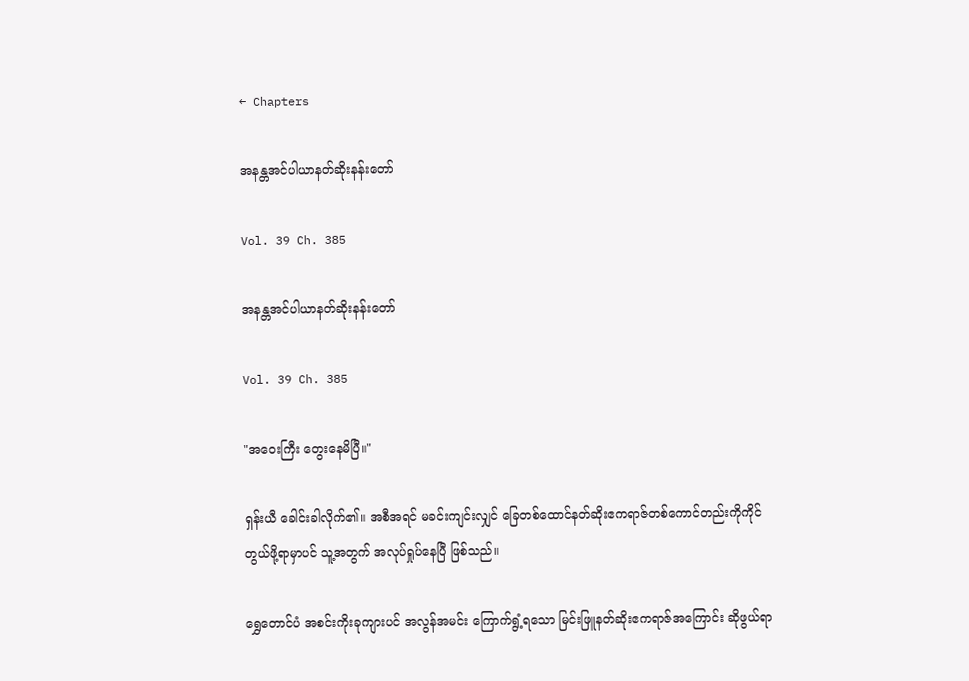← Chapters

အနန္တအင်ပါယာနတ်ဆိုးနန်းတော်

Vol. 39 Ch. 385

အနန္တအင်ပါယာနတ်ဆိုးနန်းတော်

Vol. 39 Ch. 385

"အဝေးကြီး တွေးနေမိပြီ။"

ရှန်းယီ ခေါင်းခါလိုက်၏။ အစီအရင် မခင်းကျင်းလျှင် ခြေတစ်ထောင်နတ်ဆိုးဧကရာဇ်တစ်ကောင်တည်းကိုကိုင်တွယ်ဖို့ရာမှာပင် သူ့အတွက် အလုပ်ရှုပ်နေပြီ ဖြစ်သည်။

ရွှေတောင်ပံ အစင်းကိုးခုကျားပင် အလွန်အမင်း ကြောက်ရွံ့ရသော မြင်းဖြူနတ်ဆိုးဧကရာဇ်အကြောင်း ဆိုဖွယ်ရာ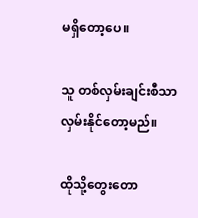မရှိတော့ပေ။

သူ တစ်လှမ်းချင်းစီသာ လှမ်းနိုင်တော့မည်။

ထိုသို့တွေးတော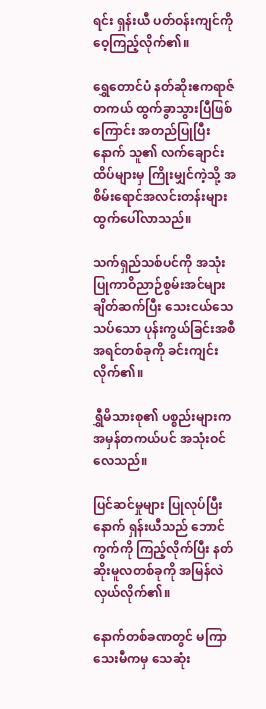ရင်း ရှန်းယီ ပတ်ဝန်းကျင်ကို ဝေ့ကြည့်လိုက်၏။

ရွှေတောင်ပံ နတ်ဆိုးဧကရာဇ် တကယ် ထွက်ခွာသွားပြီဖြစ်ကြောင်း အတည်ပြုပြီးနောက် သူ၏ လက်ချောင်းထိပ်များမှ ကြိုးမျှင်ကဲ့သို့ အစိမ်းရောင်အလင်းတန်းများ ထွက်ပေါ်လာသည်။

သက်ရှည်သစ်ပင်ကို အသုံးပြုကာဝိညာဉ်စွမ်းအင်များချိတ်ဆက်ပြီး သေးငယ်သေသပ်သော ပုန်းကွယ်ခြင်းအစီအရင်တစ်ခုကို ခင်းကျင်းလိုက်၏။

ရွှီမိသားစု၏ ပစ္စည်းများက အမှန်တကယ်ပင် အသုံးဝင်လေသည်။

ပြင်ဆင်မှုများ ပြုလုပ်ပြီးနောက် ရှန်းယီသည် ဘောင်ကွက်ကို ကြည့်လိုက်ပြီး နတ်ဆိုးမူလတစ်ခုကို အမြန်လဲလှယ်လိုက်၏။

နောက်တစ်ခဏတွင် မကြာသေးမီကမှ သေဆုံး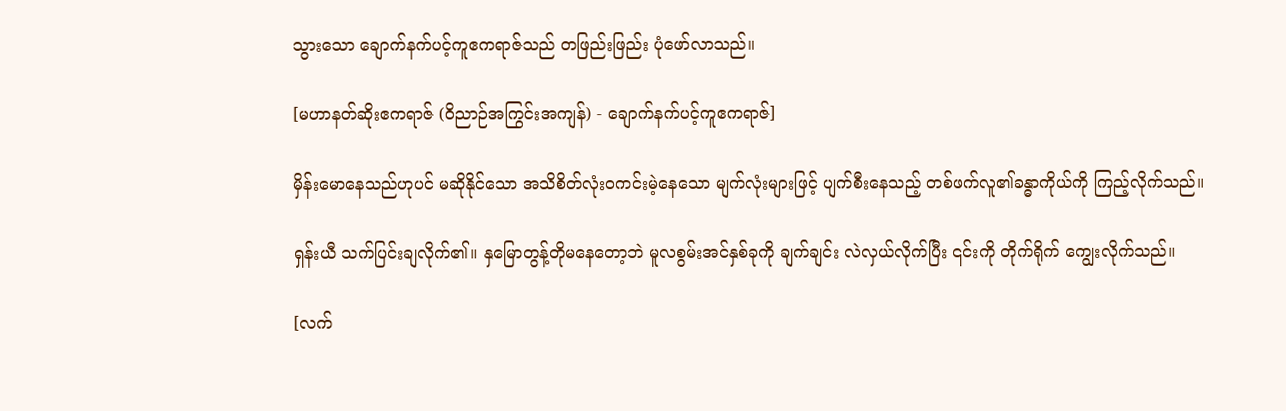သွားသော ချောက်နက်ပင့်ကူဧကရာဇ်သည် တဖြည်းဖြည်း ပုံဖော်လာသည်။

[မဟာနတ်ဆိုးဧကရာဇ် (ဝိညာဉ်အကြွင်းအကျန်) - ချောက်နက်ပင့်ကူဧကရာဇ်]

မှိန်းမောနေသည်ဟုပင် မဆိုနိုင်သော အသိစိတ်လုံးဝကင်းမဲ့နေသော မျက်လုံးများဖြင့် ပျက်စီးနေသည့် တစ်ဖက်လူ၏ခန္ဓာကိုယ်ကို ကြည့်လိုက်သည်။

ရှန်းယီ သက်ပြင်းချလိုက်၏။ နှမြောတွန့်တိုမနေတော့ဘဲ မူလစွမ်းအင်နှစ်ခုကို ချက်ချင်း လဲလှယ်လိုက်ပြီး ၎င်းကို တိုက်ရိုက် ကျွေးလိုက်သည်။

[လက်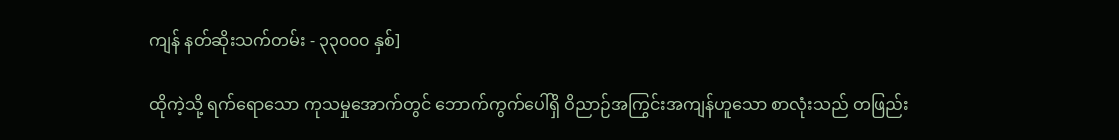ကျန် နတ်ဆိုးသက်တမ်း - ၃၃၀၀၀ နှစ်]

ထိုကဲ့သို့ ရက်ရောသော ကုသမှုအောက်တွင် ဘောက်ကွက်ပေါ်ရှိ ဝိညာဉ်အကြွင်းအကျန်ဟူသော စာလုံးသည် တဖြည်း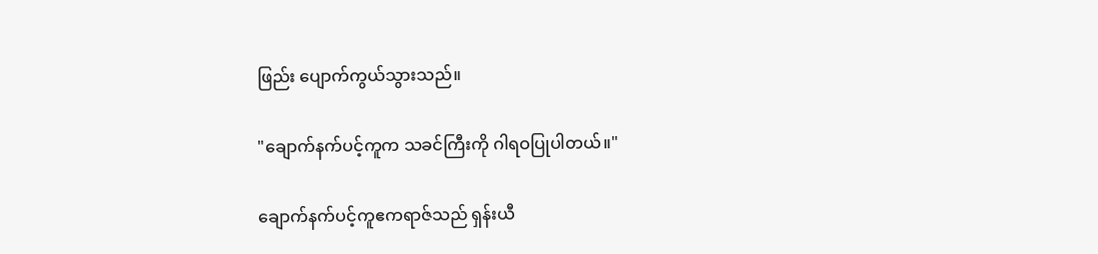ဖြည်း ပျောက်ကွယ်သွားသည်။

"ချောက်နက်ပင့်ကူက သခင်ကြီးကို ဂါရဝပြုပါတယ်။"

ချောက်နက်ပင့်ကူဧကရာဇ်သည် ရှန်းယီ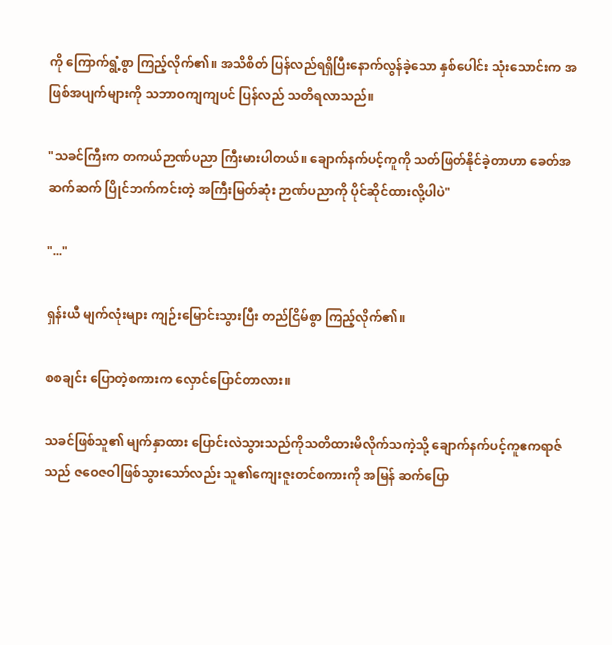ကို ကြောက်ရွံ့စွာ ကြည့်လိုက်၏။ အသိစိတ် ပြန်လည်ရရှိပြီးနောက်လွန်ခဲ့သော နှစ်ပေါင်း သုံးသောင်းက အဖြစ်အပျက်များကို သဘာဝကျကျပင် ပြန်လည် သတိရလာသည်။

"သခင်ကြီးက တကယ်ဉာဏ်ပညာ ကြီးမားပါတယ်။ ချောက်နက်ပင့်ကူကို သတ်ဖြတ်နိုင်ခဲ့တာဟာ ခေတ်အဆက်ဆက် ပြိုင်ဘက်ကင်းတဲ့ အကြီးမြတ်ဆုံး ဉာဏ်ပညာကို ပိုင်ဆိုင်ထားလို့ပါပဲ"

"..."

ရှန်းယီ မျက်လုံးများ ကျဉ်းမြောင်းသွားပြီး တည်ငြိမ်စွာ ကြည့်လိုက်၏။

စစချင်း ပြောတဲ့စကားက လှောင်ပြောင်တာလား။

သခင်ဖြစ်သူ၏ မျက်နှာထား ပြောင်းလဲသွားသည်ကိုသတိထားမိလိုက်သကဲ့သို့ ချောက်နက်ပင့်ကူဧကရာဇ်သည် ဇဝေဇဝါဖြစ်သွားသော်လည်း သူ၏ကျေးဇူးတင်စကားကို အမြန် ဆက်ပြော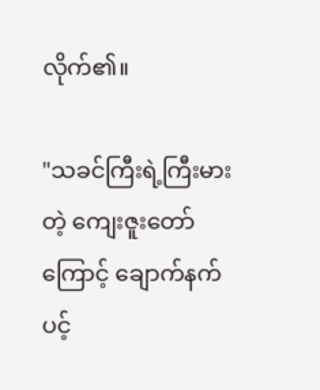လိုက်၏။

"သခင်ကြီးရဲ့ကြီးမားတဲ့ ကျေးဇူးတော်ကြောင့် ချောက်နက်ပင့်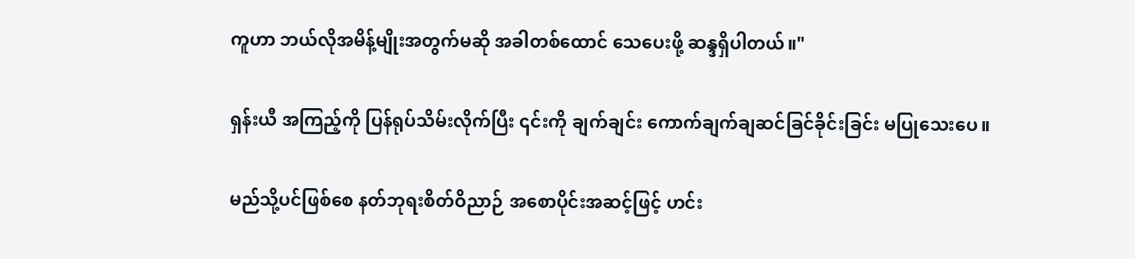ကူဟာ ဘယ်လိုအမိန့်မျိုးအတွက်မဆို အခါတစ်ထောင် သေပေးဖို့ ဆန္ဒရှိပါတယ်။"

ရှန်းယီ အကြည့်ကို ပြန်ရုပ်သိမ်းလိုက်ပြီး ၎င်းကို ချက်ချင်း ကောက်ချက်ချဆင်ခြင်ခိုင်းခြင်း မပြုသေးပေ။

မည်သို့ပင်ဖြစ်စေ နတ်ဘုရးစိတ်ဝိညာဉ် အစောပိုင်းအဆင့်ဖြင့် ဟင်း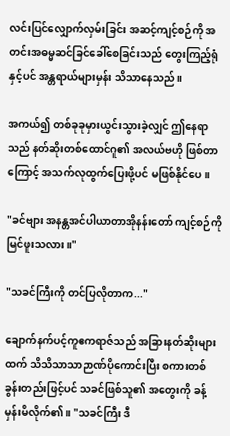လင်းပြင်လျှောက်လှမ်းခြင်း အဆင့်ကျင့်စဉ်ကို အတင်းအဓမ္မဆင်ခြင်ခေါ်စေခြင်းသည် တွေးကြည့်ရုံနှင့်ပင် အန္တရာယ်များမှန်း သိသာနေသည်။

အကယ်၍ တစ်ခုခုမှားယွင်းသွားခဲ့လျှင် ဤနေရာသည် နတ်ဆိုးတစ်ထောင်ဂူ၏ အလယ်ဗဟို ဖြစ်တာကြောင့် အသက်လုထွက်ပြေးဖို့ပင် မဖြစ်နိုင်ပေ။

"ခင်ဗျား အနန္တအင်ပါယာတာအိုနန်းတော် ကျင့်စဉ်ကို မြင်ဖူးသလား။"

"သခင်ကြီးကို တင်ပြလိုတာက..."

ချောက်နက်ပင့်ကူဧကရာဇ်သည် အခြားနတ်ဆိုးများထက် သိသိသာသာဉာဏ်ပိုကောင်းပြီး စကားတစ်ခွန်းတည်းဖြင့်ပင် သခင်ဖြစ်သူ၏ အတွေးကို ခန့်မှန်းမိလိုက်၏။ "သခင်ကြီး ဒီ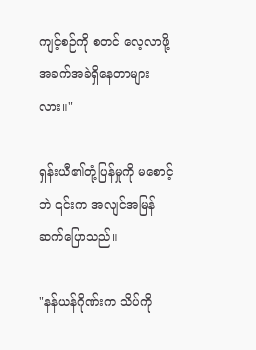ကျင့်စဉ်ကို စတင် လေ့လာဖို့ အခက်အခဲရှိနေတာများလား။"

ရှန်းယီ၏တုံ့ပြန်မှုကို မစောင့်ဘဲ ၎င်းက အလျင်အမြန် ဆက်ပြောသည်။

"နန်ယန်ဂိုဏ်းက သိပ်ကို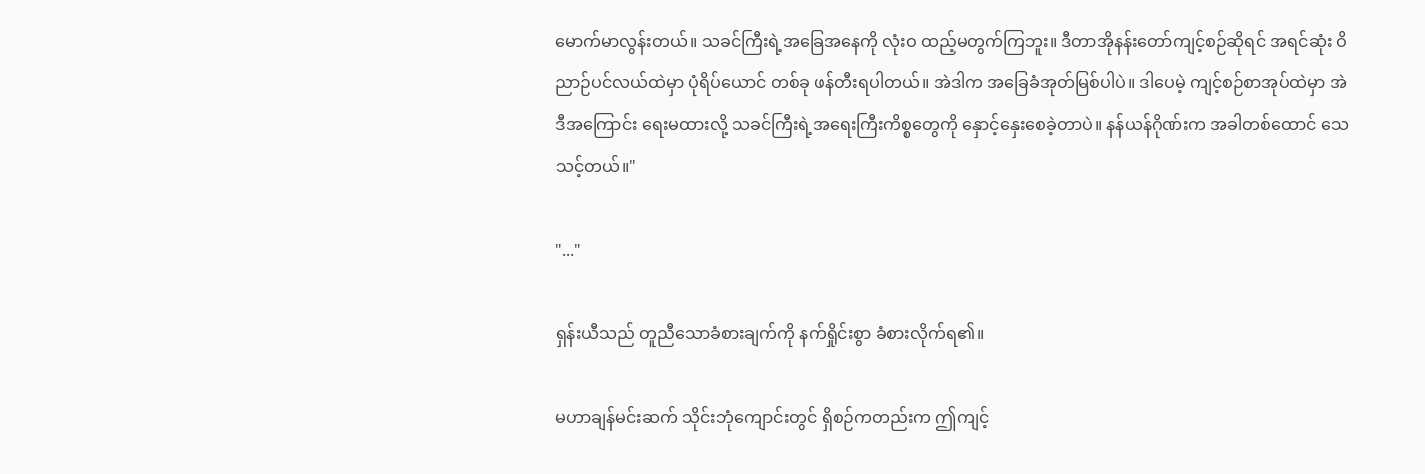မောက်မာလွန်းတယ်။ သခင်ကြီးရဲ့အခြေအနေကို လုံးဝ ထည့်မတွက်ကြဘူး။ ဒီတာအိုနန်းတော်ကျင့်စဉ်ဆိုရင် အရင်ဆုံး ဝိညာဉ်ပင်လယ်ထဲမှာ ပုံရိပ်ယောင် တစ်ခု ဖန်တီးရပါတယ်။ အဲဒါက အခြေခံအုတ်မြစ်ပါပဲ။ ဒါပေမဲ့ ကျင့်စဉ်စာအုပ်ထဲမှာ အဲဒီအကြောင်း ရေးမထားလို့ သခင်ကြီးရဲ့အရေးကြီးကိစ္စတွေကို နှောင့်နှေးစေခဲ့တာပဲ။ နန်ယန်ဂိုဏ်းက အခါတစ်ထောင် သေသင့်တယ်။"

"..."

ရှန်းယီသည် တူညီသောခံစားချက်ကို နက်ရှိုင်းစွာ ခံစားလိုက်ရ၏။

မဟာချန်မင်းဆက် သိုင်းဘုံကျောင်းတွင် ရှိစဉ်ကတည်းက ဤကျင့်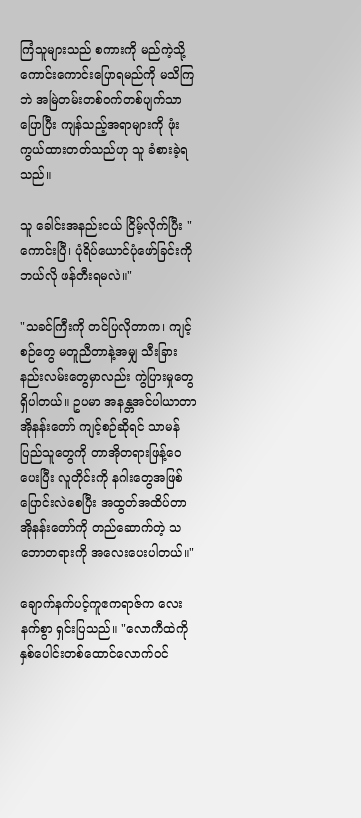ကြံသူများသည် စကားကို မည်ကဲ့သို့ ကောင်းကောင်းပြောရမည်ကို မသိကြဘဲ အမြဲတမ်းတစ်ဝက်တစ်ပျက်သာပြောပြီး ကျန်သည့်အရာများကို ဖုံးကွယ်ထားတတ်သည်ဟု သူ ခံစားခဲ့ရသည်။

သူ ခေါင်းအနည်းငယ် ငြိမ့်လိုက်ပြီး "ကောင်းပြီ၊ ပုံရိပ်ယောင်ပုံဖော်ခြင်းကို ဘယ်လို ဖန်တီးရမလဲ။"

"သခင်ကြီးကို တင်ပြလိုတာက၊ ကျင့်စဉ်တွေ မတူညီတာနဲ့အမျှ သီးခြားနည်းလမ်းတွေမှာလည်း ကွဲပြားမှုတွေ ရှိပါတယ်။ ဥပမာ အနန္တအင်ပါယာတာအိုနန်းတော် ကျင့်စဉ်ဆိုရင် သာမန်ပြည်သူတွေကို တာအိုတရားဖြန့်ဝေပေးပြီး လူတိုင်းကို နဂါးတွေအဖြစ်ပြောင်းလဲစေပြီး အထွတ်အထိပ်တာအိုနန်းတော်ကို တည်ဆောက်တဲ့ သဘောတရားကို အလေးပေးပါတယ်။"

ချောက်နက်ပင့်ကူဧကရာဇ်က လေးနက်စွာ ရှင်းပြသည်။ "လောကီထဲကို နှစ်ပေါင်းတစ်ထောင်လောက်ဝင်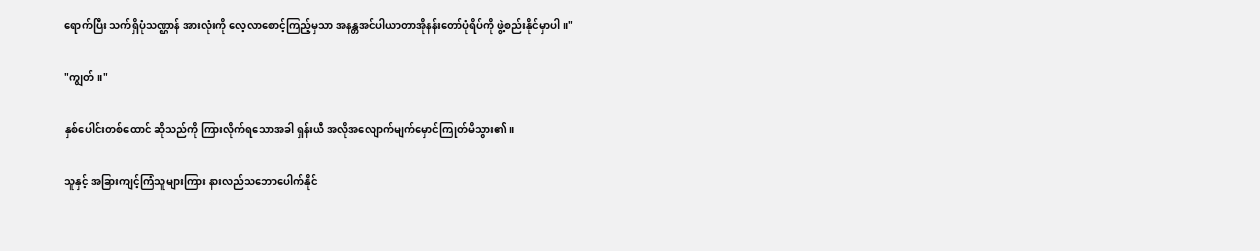ရောက်ပြီး သက်ရှိပုံသဏ္ဌာန် အားလုံးကို လေ့လာစောင့်ကြည့်မှသာ အနန္တအင်ပါယာတာအိုနန်းတော်ပုံရိပ်ကို ဖွဲ့စည်းနိုင်မှာပါ။"

"ကျွတ်။"

နှစ်ပေါင်းတစ်ထောင် ဆိုသည်ကို ကြားလိုက်ရသောအခါ ရှန်းယီ အလိုအလျောက်မျက်မှောင်ကြုတ်မိသွား၏။

သူနှင့် အခြားကျင့်ကြံသူများကြား နားလည်သဘောပေါက်နိုင်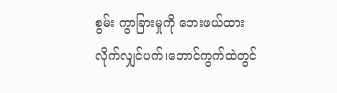စွမ်း ကွာခြားမှုကို ဘေးဖယ်ထားလိုက်လျှင်ပက်၊ဘောင်ကွက်ထဲတွင်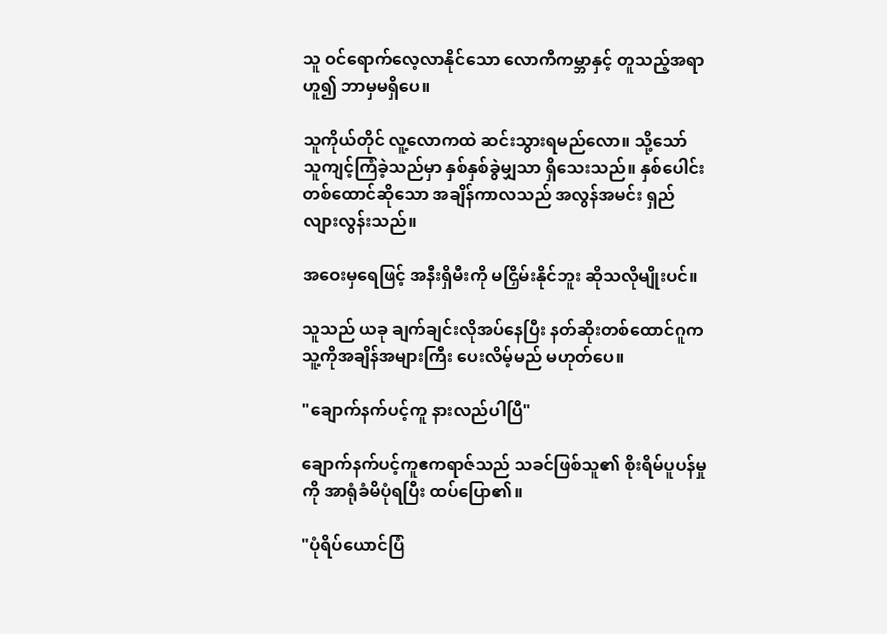သူ ဝင်ရောက်လေ့လာနိုင်သော လောကီကမ္ဘာနှင့် တူသည့်အရာဟူ၍ ဘာမှမရှိပေ။

သူကိုယ်တိုင် လူ့လောကထဲ ဆင်းသွားရမည်လော။ သို့သော် သူကျင့်ကြံခဲ့သည်မှာ နှစ်နှစ်ခွဲမျှသာ ရှိသေးသည်။ နှစ်ပေါင်း တစ်ထောင်ဆိုသော အချိန်ကာလသည် အလွန်အမင်း ရှည်လျားလွန်းသည်။

အဝေးမှရေဖြင့် အနီးရှိမီးကို မငြှိမ်းနိုင်ဘူး ဆိုသလိုမျိုးပင်။

သူသည် ယခု ချက်ချင်းလိုအပ်နေပြီး နတ်ဆိုးတစ်ထောင်ဂူက သူ့ကိုအချိန်အများကြီး ပေးလိမ့်မည် မဟုတ်ပေ။

"ချောက်နက်ပင့်ကူ နားလည်ပါပြီ"

ချောက်နက်ပင့်ကူဧကရာဇ်သည် သခင်ဖြစ်သူ၏ စိုးရိမ်ပူပန်မှုကို အာရုံခံမိပုံရပြီး ထပ်ပြော၏။

"ပုံရိပ်ယောင်ပြံ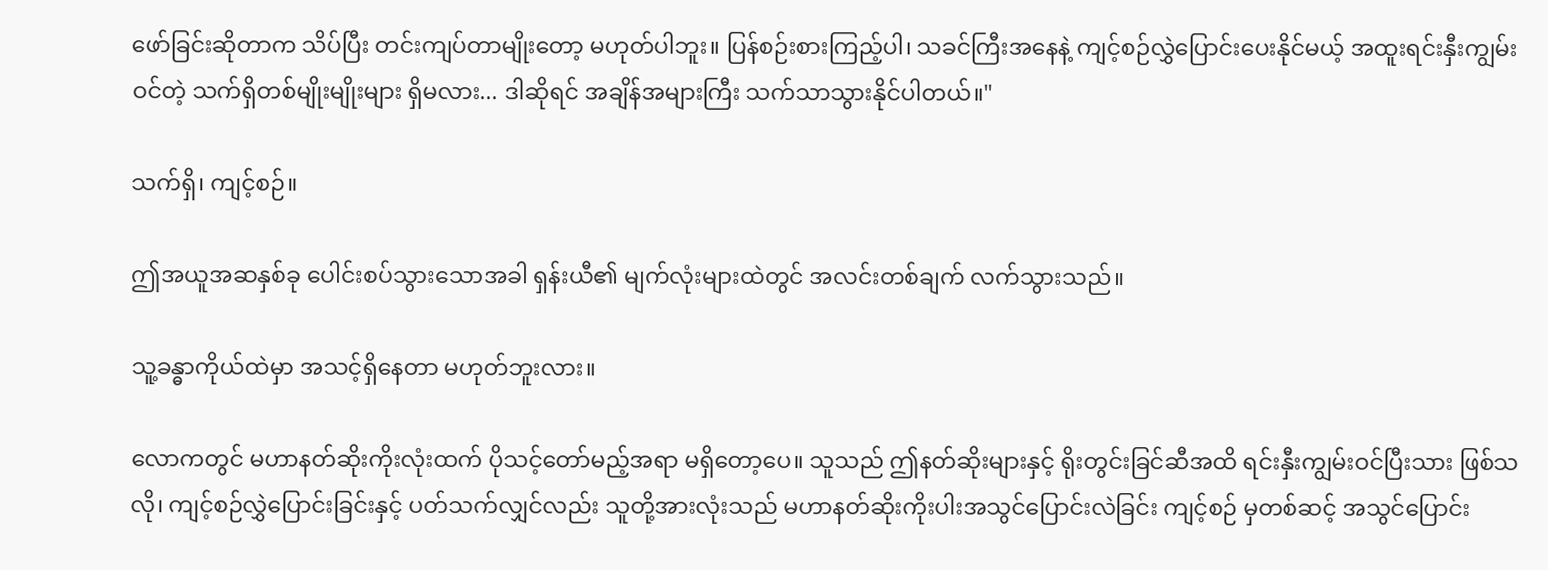ဖော်ခြင်းဆိုတာက သိပ်ပြီး တင်းကျပ်တာမျိုးတော့ မဟုတ်ပါဘူး။ ပြန်စဉ်းစားကြည့်ပါ၊ သခင်ကြီးအနေနဲ့ ကျင့်စဉ်လွှဲပြောင်းပေးနိုင်မယ့် အထူးရင်းနှီးကျွမ်းဝင်တဲ့ သက်ရှိတစ်မျိုးမျိုးများ ရှိမလား... ဒါဆိုရင် အချိန်အများကြီး သက်သာသွားနိုင်ပါတယ်။"

သက်ရှိ၊ ကျင့်စဉ်။

ဤအယူအဆနှစ်ခု ပေါင်းစပ်သွားသောအခါ ရှန်းယီ၏ မျက်လုံးများထဲတွင် အလင်းတစ်ချက် လက်သွားသည်။

သူ့ခန္ဓာကိုယ်ထဲမှာ အသင့်ရှိနေတာ မဟုတ်ဘူးလား။

လောကတွင် မဟာနတ်ဆိုးကိုးလုံးထက် ပိုသင့်တော်မည့်အရာ မရှိတော့ပေ။ သူသည် ဤနတ်ဆိုးများနှင့် ရိုးတွင်းခြင်ဆီအထိ ရင်းနှီးကျွမ်းဝင်ပြီးသား ဖြစ်သလို၊ ကျင့်စဉ်လွှဲပြောင်းခြင်းနှင့် ပတ်သက်လျှင်လည်း သူတို့အားလုံးသည် မဟာနတ်ဆိုးကိုးပါးအသွင်ပြောင်းလဲခြင်း ကျင့်စဉ် မှတစ်ဆင့် အသွင်ပြောင်း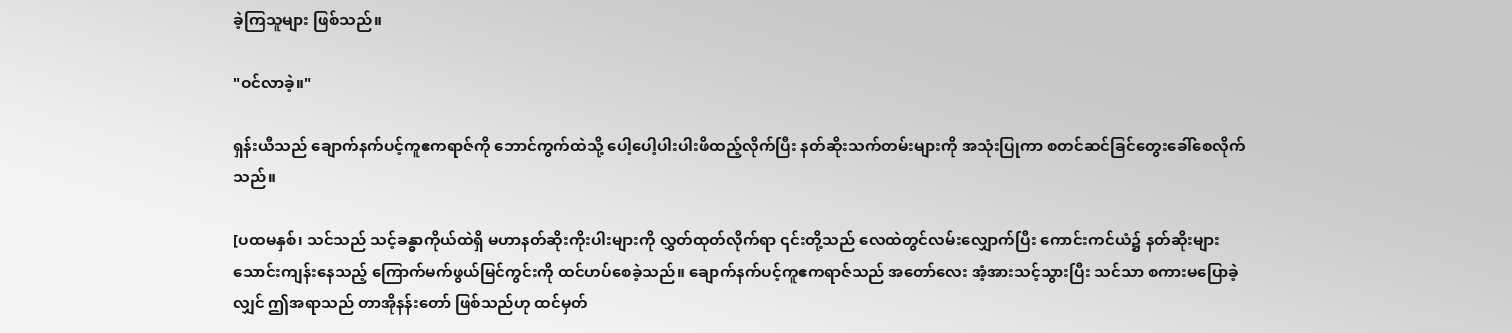ခဲ့ကြသူများ ဖြစ်သည်။

"ဝင်လာခဲ့။"

ရှန်းယီသည် ချောက်နက်ပင့်ကူဧကရာဇ်ကို ဘောင်ကွက်ထဲသို့ ပေါ့ပေါ့ပါးပါးဖိထည့်လိုက်ပြီး နတ်ဆိုးသက်တမ်းများကို အသုံးပြုကာ စတင်ဆင်ခြင်တွေးခေါ်စေလိုက်သည်။

[ပထမနှစ်၊ သင်သည် သင့်ခန္ဓာကိုယ်ထဲရှိ မဟာနတ်ဆိုးကိုးပါးများကို လွှတ်ထုတ်လိုက်ရာ ၎င်းတို့သည် လေထဲတွင်လမ်းလျှောက်ပြီး ကောင်းကင်ယံ၌ နတ်ဆိုးများ သောင်းကျန်းနေသည့် ကြောက်မက်ဖွယ်မြင်ကွင်းကို ထင်ဟပ်စေခဲ့သည်။ ချောက်နက်ပင့်ကူဧကရာဇ်သည် အတော်လေး အံ့အားသင့်သွားပြီး သင်သာ စကားမပြောခဲ့လျှင် ဤအရာသည် တာအိုနန်းတော် ဖြစ်သည်ဟု ထင်မှတ်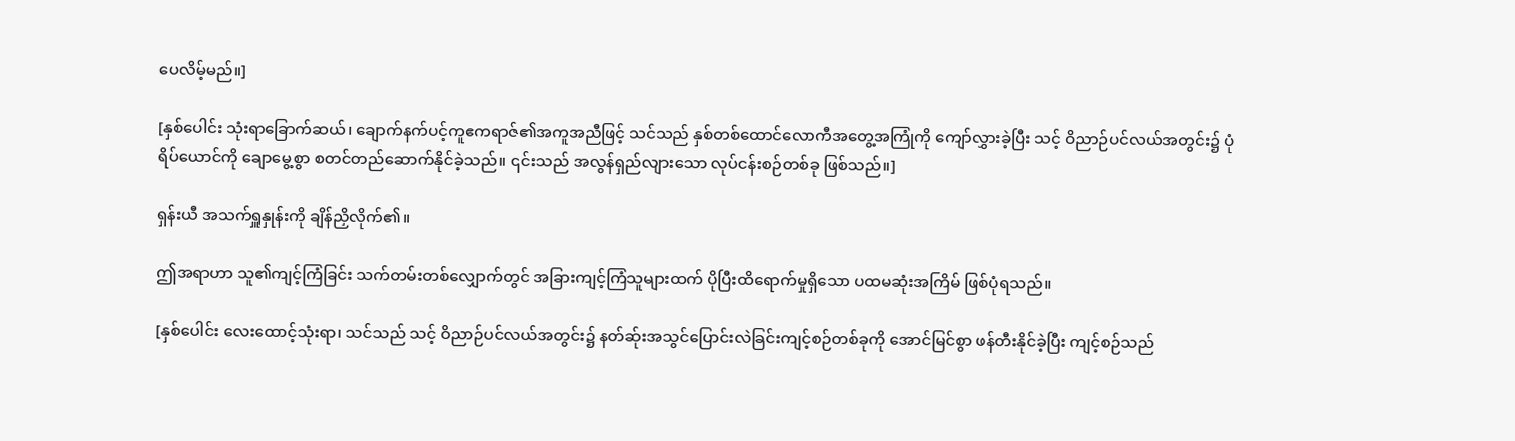ပေလိမ့်မည်။]

[နှစ်ပေါင်း သုံးရာခြောက်ဆယ်၊ ချောက်နက်ပင့်ကူဧကရာဇ်၏အကူအညီဖြင့် သင်သည် နှစ်တစ်ထောင်လောကီအတွေ့အကြုံကို ကျော်လွှားခဲ့ပြီး သင့် ဝိညာဉ်ပင်လယ်အတွင်း၌ ပုံရိပ်ယောင်ကို ချောမွေ့စွာ စတင်တည်ဆောက်နိုင်ခဲ့သည်။ ၎င်းသည် အလွန်ရှည်လျားသော လုပ်ငန်းစဉ်တစ်ခု ဖြစ်သည်။]

ရှန်းယီ အသက်ရှူနှုန်းကို ချိန်ညှိလိုက်၏။

ဤအရာဟာ သူ၏ကျင့်ကြံခြင်း သက်တမ်းတစ်လျှောက်တွင် အခြားကျင့်ကြံသူများထက် ပိုပြီးထိရောက်မှုရှိသော ပထမဆုံးအကြိမ် ဖြစ်ပုံရသည်။

[နှစ်ပေါင်း လေးထောင့်သုံးရာ၊ သင်သည် သင့် ဝိညာဉ်ပင်လယ်အတွင်း၌ နတ်ဆ်ုးအသွင်ပြောင်းလဲခြင်းကျင့်စဉ်တစ်ခုကို အောင်မြင်စွာ ဖန်တီးနိုင်ခဲ့ပြီး ကျင့်စဉ်သည်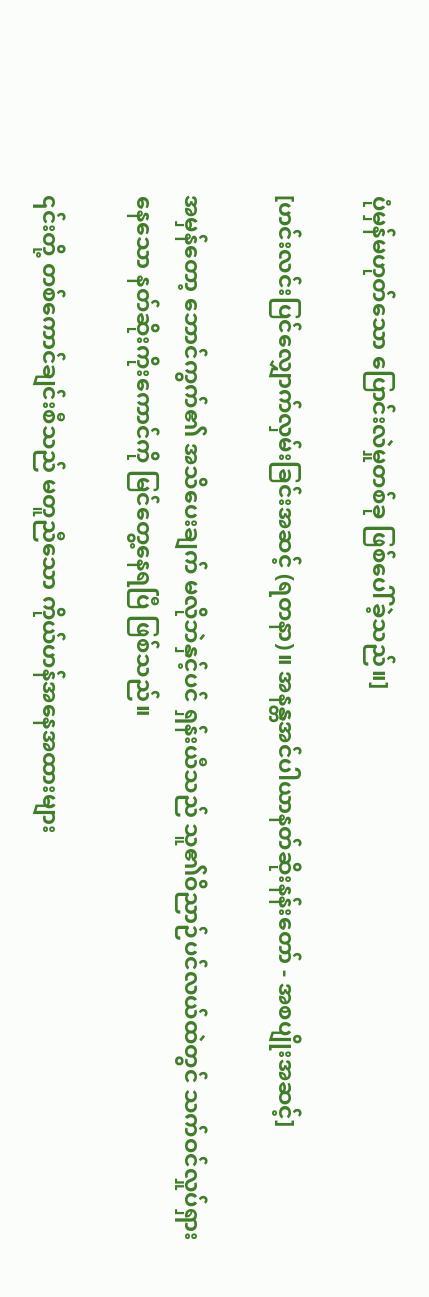ပုံမှန်မဟုတ်သော ပြောင်းလဲမှုတစ်ခု ဖြစ်ပေါ်ခဲ့သည်။]

[ဟင်းလင်းပြင်လျှောက်လှမ်းခြင်းအဆင့် (ရတနာ)။ အနန္တအင်ပါယာနတ်ဆိုးနန်းတော် - အစပျိုးအဆင့်]

အမှန်တော့ ဘောင်ကွက်၏ အသိပေးချက် မလိုဘဲနှင့်ပင် ရှန်းယီသည် သူ၏ဝိညာဉ်ပင်လယ်ထဲတွင် သက်ဝင်လှုပ်ရှားနေသော နတ်ဆိုးကိုးကောင်ကို မြင်တွေ့နေရပြီ ဖြစ်သည်။

၎င်းတို့ တစ်ကောင်ချင်းစီသည် မတူညီသော ကိုယ်ဟန်အနေအထားများ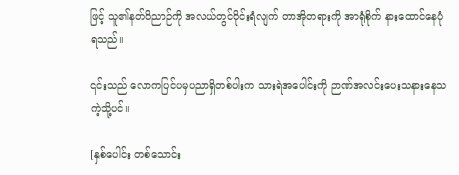ဖြင့် သူ၏နတ်ဝိညာဉ်ကို အလယ်တွင်ဝိုင်းရံလျက် တာအိုတရားကို အာရုံစိုက် နားထောင်နေပုံရသည်။

၎င်းသည် လောကပြင်ပမှပညာရှိတစ်ပါးက သားရဲအပေါင်းကို ဉာဏ်အလင်းပေးသနားနေသကဲ့သို့ပင်။

[နှစ်ပေါင်း တစ်သောင်း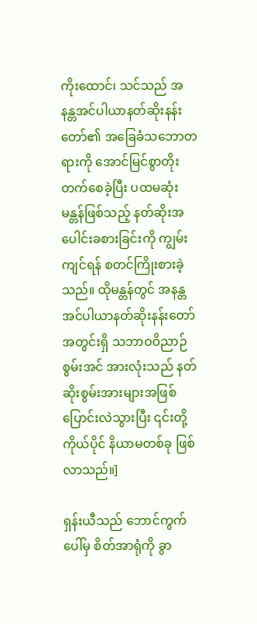ကိုးထောင်၊ သင်သည် အနန္တအင်ပါယာနတ်ဆိုးနန်းတော်၏ အခြေခံသဘောတရားကို အောင်မြင်စွာတိုးတက်စေခဲ့ပြီး ပထမဆုံးမန္တန်ဖြစ်သည့် နတ်ဆိုးအပေါင်းခစားခြင်းကို ကျွမ်းကျင်ရန် စတင်ကြိုးစားခဲ့သည်။ ထိုမန္တန်တွင် အနန္တအင်ပါယာနတ်ဆိုးနန်းတော်အတွင်းရှိ သဘာဝဝိညာဉ်စွမ်းအင် အားလုံးသည် နတ်ဆိုးစွမ်းအားများအဖြစ်ပြောင်းလဲသွားပြီး ၎င်းတို့ကိုယ်ပိုင် နိယာမတစ်ခု ဖြစ်လာသည်။]

ရှန်းယီသည် ဘောင်ကွက်ပေါ်မှ စိတ်အာရုံကို ခွာ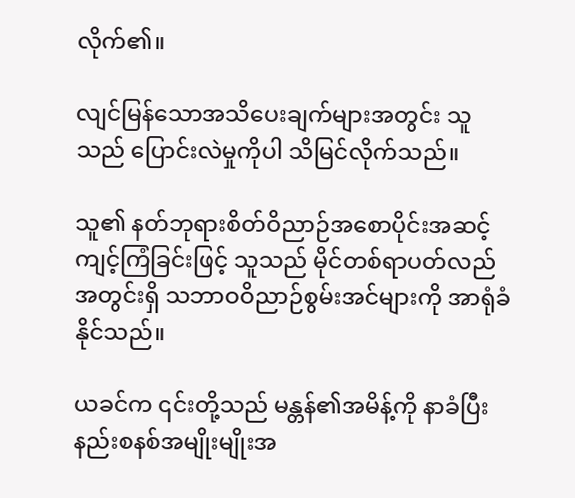လိုက်၏။

လျင်မြန်သောအသိပေးချက်များအတွင်း သူသည် ပြောင်းလဲမှုကိုပါ သိမြင်လိုက်သည်။

သူ၏ နတ်ဘုရားစိတ်ဝိညာဉ်အစောပိုင်းအဆင့် ကျင့်ကြံခြင်းဖြင့် သူသည် မိုင်တစ်ရာပတ်လည်အတွင်းရှိ သဘာဝဝိညာဉ်စွမ်းအင်များကို အာရုံခံနိုင်သည်။

ယခင်က ၎င်းတို့သည် မန္တန်၏အမိန့်ကို နာခံပြီး နည်းစနစ်အမျိုးမျိုးအ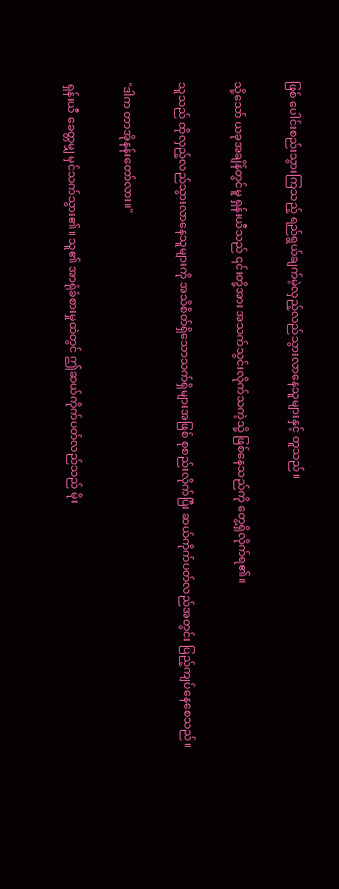ဖြစ် ပေါင်းစည်းသွားကြသည့် ရည်ရွယ်ချက်မဲ့လှည့်လည်သွားလာနေသူများနှင့် တူသည်။

သို့သော် ယခုအချိန်တွင်မူ ရှန်းယီသည် ၎င်းတို့အား အသက်သွင်းလိုက်သကဲ့သို့ ဖြစ်နေသည်ကို တွေ့ရှိလိုက်ရ၏။

သူသည် ထိုလှည့်လည်သွားလာနေသူများကို အသိစိတ်ရှိသောသက်ရှိများအဖြစ် စုစည်းလိုက်ပြီး ဆယ်ကိုက်ပတ်လည်အတွင်း ပြည့်ကျပ်နေစေသည်။

"ဒါက တာအိုနန်းတော်လား။"

ရှန်းယီ ခေတ္တမျှ မှင်သက်သွား၏။ သူ၏ အာရုံခံစားမှုထဲတွင် ဤဆယ်ကိုက်ပတ်လည်သည် မိုး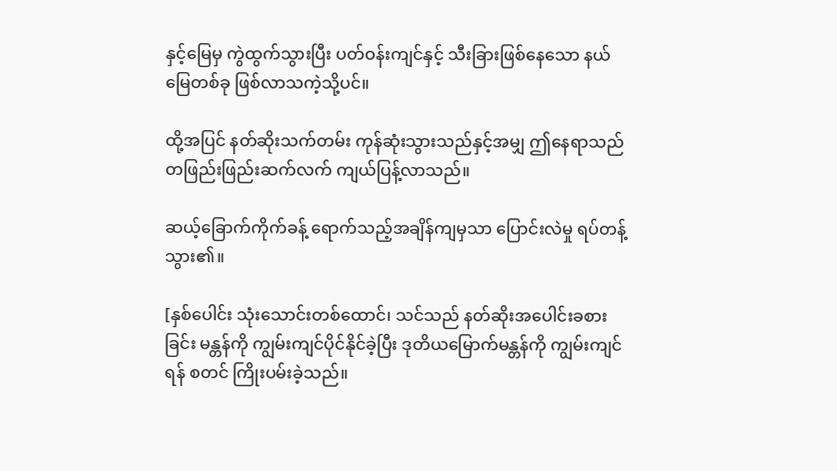နှင့်မြေမှ ကွဲထွက်သွားပြီး ပတ်ဝန်းကျင်နှင့် သီးခြားဖြစ်နေသော နယ်မြေတစ်ခု ဖြစ်လာသကဲ့သို့ပင်။

ထို့အပြင် နတ်ဆိုးသက်တမ်း ကုန်ဆုံးသွားသည်နှင့်အမျှ ဤနေရာသည် တဖြည်းဖြည်းဆက်လက် ကျယ်ပြန့်လာသည်။

ဆယ့်ခြောက်ကိုက်ခန့် ရောက်သည့်အချိန်ကျမှသာ ပြောင်းလဲမှု ရပ်တန့်သွား၏။

[နှစ်ပေါင်း သုံးသောင်းတစ်ထောင်၊ သင်သည် နတ်ဆိုးအပေါင်းခစားခြင်း မန္တန်ကို ကျွမ်းကျင်ပိုင်နိုင်ခဲ့ပြီး ဒုတိယမြောက်မန္တန်ကို ကျွမ်းကျင်ရန် စတင် ကြိုးပမ်းခဲ့သည်။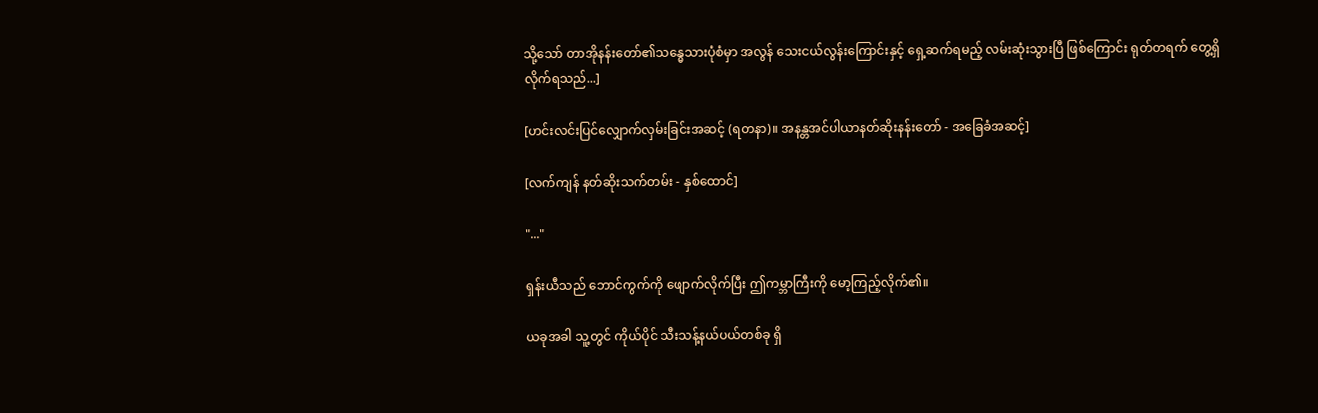သို့သော် တာအိုနန်းတော်၏သန္ဓေသားပုံစံမှာ အလွန် သေးငယ်လွန်းကြောင်းနှင့် ရှေ့ဆက်ရမည့် လမ်းဆုံးသွားပြီ ဖြစ်ကြောင်း ရုတ်တရက် တွေ့ရှိလိုက်ရသည်...]

[ဟင်းလင်းပြင်လျှောက်လှမ်းခြင်းအဆင့် (ရတနာ)။ အနန္တအင်ပါယာနတ်ဆိုးနန်းတော် - အခြေခံအဆင့်]

[လက်ကျန် နတ်ဆိုးသက်တမ်း - နှစ်ထောင်]

"..."

ရှန်းယီသည် ဘောင်ကွက်ကို ဖျောက်လိုက်ပြီး ဤကမ္ဘာကြီးကို မော့ကြည့်လိုက်၏။

ယခုအခါ သူ့တွင် ကိုယ်ပိုင် သီးသန့်နယ်ပယ်တစ်ခု ရှိ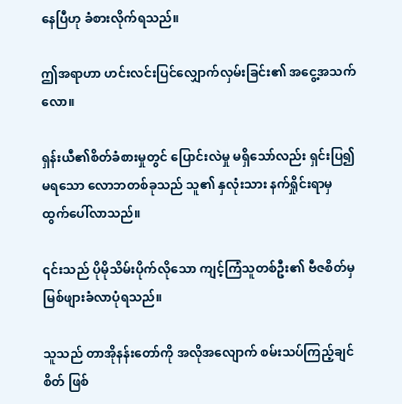နေပြီဟု ခံစားလိုက်ရသည်။

ဤအရာဟာ ဟင်းလင်းပြင်လျှောက်လှမ်းခြင်း၏ အငွေ့အသက်လော။

ရှန်းယီ၏စိတ်ခံစားမှုတွင် ပြောင်းလဲမှု မရှိသော်လည်း ရှင်းပြ၍မရသော လောဘတစ်ခုသည် သူ၏ နှလုံးသား နက်ရှိုင်းရာမှ ထွက်ပေါ်လာသည်။

၎င်းသည် ပိုမိုသိမ်းပိုက်လိုသော ကျင့်ကြံသူတစ်ဦး၏ ဗီဇစိတ်မှ မြစ်ဖျားခံလာပုံရသည်။

သူသည် တာအိုနန်းတော်ကို အလိုအလျောက် စမ်းသပ်ကြည့်ချင်စိတ် ဖြစ်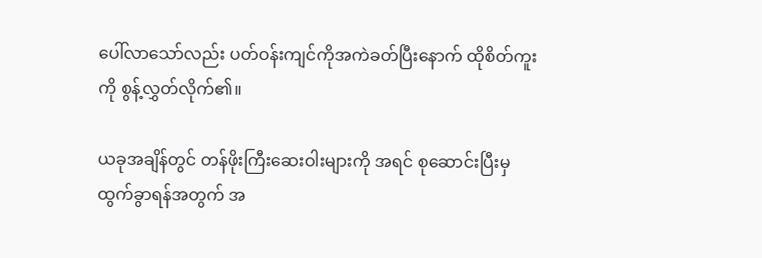ပေါ်လာသော်လည်း ပတ်ဝန်းကျင်ကိုအကဲခတ်ပြီးနောက် ထိုစိတ်ကူးကို စွန့်လွှတ်လိုက်၏။

ယခုအချိန်တွင် တန်ဖိုးကြီးဆေးဝါးများကို အရင် စုဆောင်းပြီးမှထွက်ခွာရန်အတွက် အ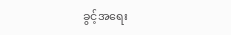ခွင့်အရေး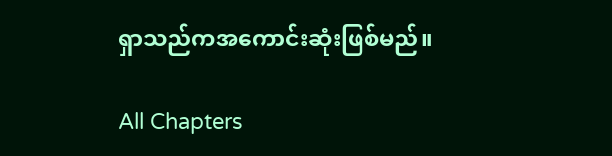ရှာသည်ကအကောင်းဆုံးဖြစ်မည်။

All Chapters